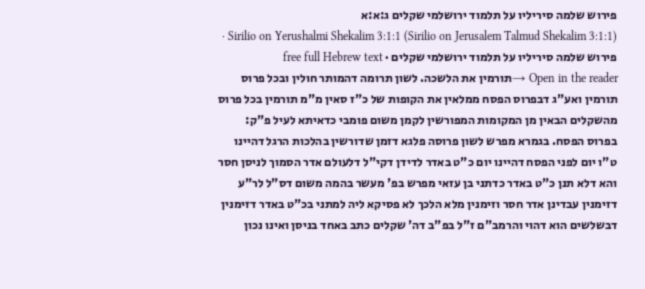פירוש שלמה סיריליו על תלמוד ירושלמי שקלים ג:א:א
Sirilio on Yerushalmi Shekalim 3:1:1 (Sirilio on Jerusalem Talmud Shekalim 3:1:1) · פירוש שלמה סיריליו על תלמוד ירושלמי שקלים · free full Hebrew text
Open in the reader →תורמין את הלשכה. לשון תרומה דהמותר חולין ובכל פרוס תורמין ואע"ג דבפרוס הפסח ממלאין את הקופות של כ"ז סאין מ"מ תורמין בכל פרוס מהשקלים הבאין מן המקומות המפורשין לקמן משום פומבי כדאיתא לעיל פ"ק:
בפרוס הפסח. בגמרא מפרש לשון פרוסה פלגא דזמן שדורשין בהלכות הרגל דהיינו ט"ו יום לפני הפסח דהיינו יום כ"ט באדר לדידן דקי"ל דלעולם אדר הסמוך לניסן חסר והא דלא תנן כ"ט באדר כדתני בן עזאי מפרש בפ' מעשר בהמה משום דס"ל לר"ע דזימנין עבדינן אדר חסר וזימנין מלא הלכך לא פסיקא ליה למתני בכ"ט באדר דזימנין דבשלשים הוא דהוי והרמב"ם ז"ל בפ"ב דה' שקלים כתב באחד בניסן ואינו נכון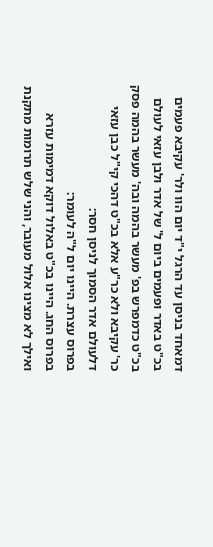דמאחד בניסן עד הרגל י"ד יום הוו ולר' עקיבא פעמים בכ"ט באדר ופעמים ביום ל' של אדר ולבן עזאי לעולם בכ"ט כדמפרש בפ' מעשר בהמה ובה' מעשר בהמה פסק כר' עקיבא ולא כר"ע אלא בכ"ט דהכי קי"ל כבן עזאי דלעולם אדר הסמוך לניסן חסר:
בפרוס עצרת. היינו יום ל"ה לעומר:
בפרוס החג. היינו בכ"ט באלול דוקא דמימות עזרא ואילך לא מצינו אלול מעובר, והני שלש תרומות מתקנת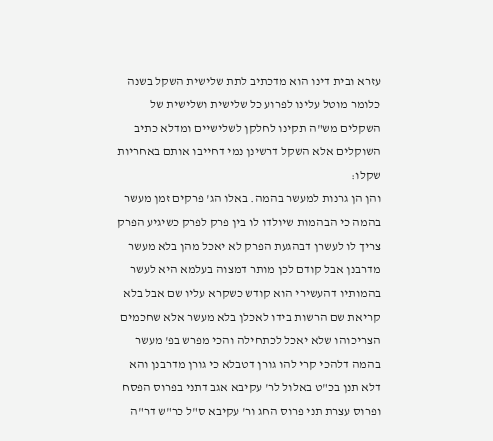עזרא ובית דינו הוא מדכתיב לתת שלישית השקל בשנה כלומר מוטל עלינו לפרוע כל שלישית ושלישית של השקלים מש"ה תקינו לחלקן לשלישיים ומדלא כתיב השוקלים אלא השקל דרשינן נמי דחייבו אותם באחריות שקלו:
והן הן גרנות למעשר בהמה. באלו הג' פרקים זמן מעשר בהמה כי הבהמות שיולדו לו בין פרק לפרק כשיגיע הפרק צריך לו לעשרן דבהגעת הפרק לא יאכל מהן בלא מעשר מדרבנן אבל קודם לכן מותר דמצוה בעלמא היא לעשר בהמותיו דהעשירי הוא קודש כשקרא עליו שם אבל בלא קריאת שם הרשות בידו לאכלן בלא מעשר אלא שחכמים הצריכוהו שלא יאכל לכתחילה והכי מפרש בפ' מעשר בהמה דלהכי קרי להו גורן דטבלא כי גורן מדרבנן והא דלא תנן בכ"ט באלול לר' עקיבא אגב דתני בפרוס הפסח ופרוס עצרת תני פרוס החג ור' עקיבא ס"ל כר"ש דר"ה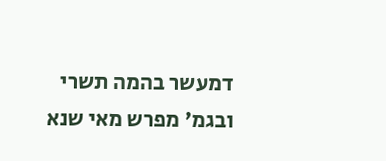דמעשר בהמה תשרי ובגמ' מפרש מאי שנא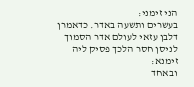הני זימני:
בעשרים ותשעה באדר. כדאמרן דלבן עזאי לעולם אדר הסמוך לניסן חסר הלכך פסיק ליה זימנא:
ובאחד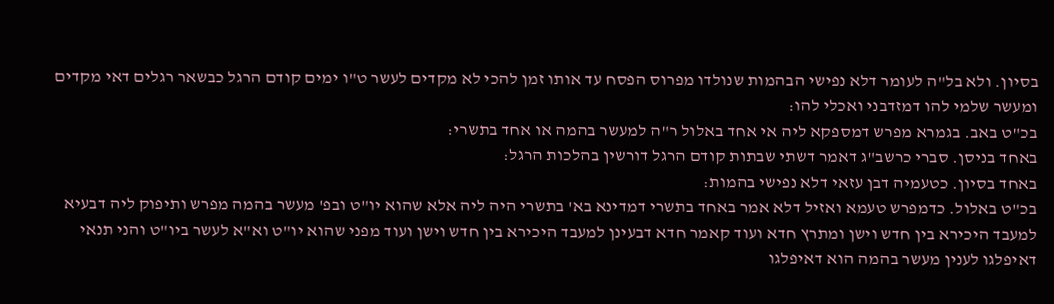בסיון. ולא בל"ה לעומר דלא נפישי הבהמות שנולדו מפרוס הפסח עד אותו זמן להכי לא מקדים לעשר ט"ו ימים קודם הרגל כבשאר רגלים דאי מקדים ומעשר שלמי להו דמזדבני ואכלי להו:
בכ"ט באב. בגמרא מפרש דמספקא ליה אי אחד באלול ר"ה למעשר בהמה או אחד בתשרי:
באחד בניסן. סברי כרשב"ג דאמר דשתי שבתות קודם הרגל דורשין בהלכות הרגל:
באחד בסיון. כטעמיה דבן עזאי דלא נפישי בהמות:
בכ"ט באלול. כדמפרש טעמא ואזיל דלא אמר באחד בתשרי דמדינא בא' בתשרי היה ליה אלא שהוא יו"ט ובפ' מעשר בהמה מפרש ותיפוק ליה דבעיא למעבד היכירא בין חדש וישן ומתרץ חדא ועוד קאמר חדא דבעינן למעבד היכירא בין חדש וישן ועוד מפני שהוא יו"ט וא"א לעשר ביו"ט והני תנאי דאיפלגו לענין מעשר בהמה הוא דאיפלגו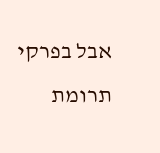אבל בפרקי תרומת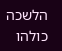הלשכה כולהו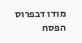מודו דבפרוס הפסח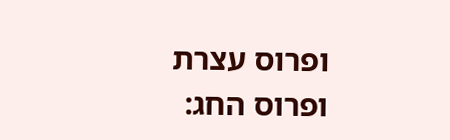ופרוס עצרת ופרוס החג: